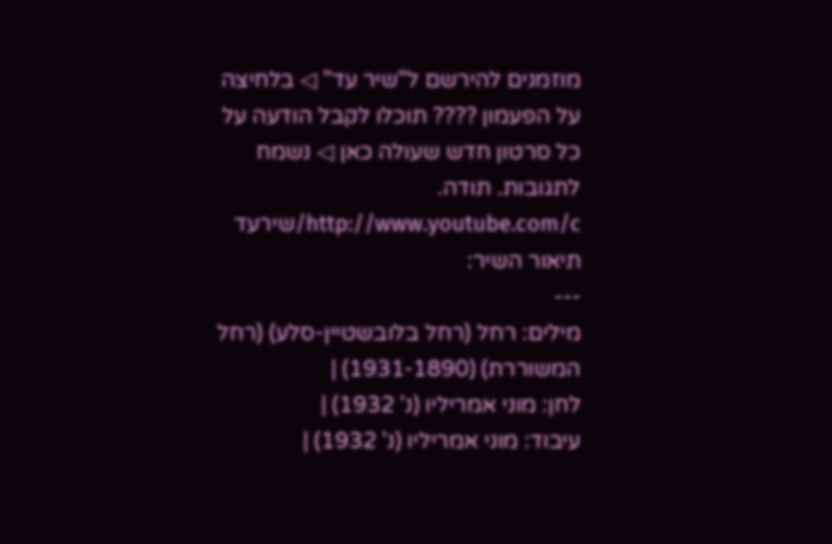מוזמנים להירשם ל"שיר עד" ◁ בלחיצה על הפעמון ???? תוכלו לקבל הודעה על כל סרטון חדש שעולה כאן ◁ נשמח לתגובות. תודה. http://www.youtube.com/c/שירעד
תיאור השיר:
---
מילים: רחל (רחל בלובשטיין-סלע) (רחל המשוררת) (1931-1890) |
לחן: מוני אמריליו (נ' 1932) |
עיבוד: מוני אמריליו (נ' 1932) |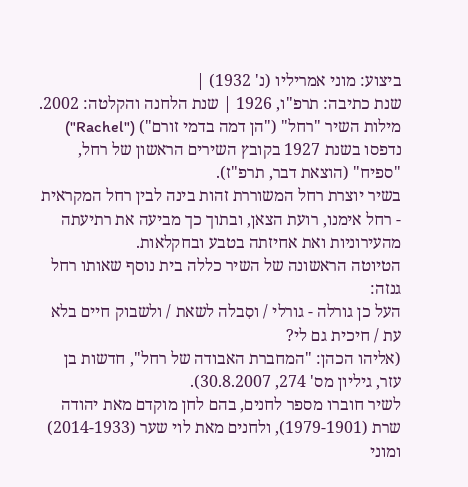ביצוע: מוני אמריליו (נ' 1932) |
שנת כתיבה: תרפ"ו, 1926 | שנת הלחנה והקלטה: 2002.
מילות השיר "רחל" ("הן דמה בדמי זורם") ("Rachel") נדפסו בשנת 1927 בקובץ השירים הראשון של רחל, "ספיח" (הוצאת דבר, תרפ"ז).
בשיר יוצרת רחל המשוררת זהות בינה לבין רחל המקראית - רחל אימנו, רועת הצאן, ובתוך כך מביעה את רתיעתה מהעירוניות ואת אחיזתה בטבע ובחקלאות.
הטיוטה הראשונה של השיר כללה בית נוסף שאותו רחל גנזה:
העל כן גורלה - גורלי / וסִבלה לשאת / ולשבוק חיים בלא עת / חיכית גם לי?
(אליהו הכהן: "המחברת האבודה של רחל", חדשות בן עזר, גיליון מס' 274, 30.8.2007).
לשיר חוברו מספר לחנים, בהם לחן מוקדם מאת יהודה שרת (1979-1901), ולחנים מאת לוי שער (2014-1933) ומוני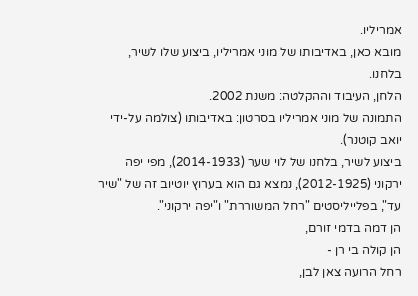אמריליו.
מובא כאן, באדיבותו של מוני אמריליו, ביצוע שלו לשיר, בלחנו.
הלחן, העיבוד וההקלטה: משנת 2002.
התמונה של מוני אמריליו בסרטון: באדיבותו (צולמה על-ידי יואב קוטנר).
ביצוע לשיר, בלחנו של לוי שער (2014-1933), מפי יפה ירקוני (2012-1925), נמצא גם הוא בערוץ יוטיוב זה של "שיר עד", בפלייליסטים "רחל המשוררת" ו"יפה ירקוני".
הן דמה בדמי זורם,
הן קולה בי רן -
רחל הרועה צאן לבן,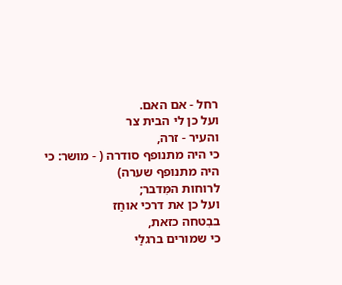רחל - אם האם.
ועל כן לי הבית צר
והעיר - זרה,
כי היה מתנופף סודרה ( - מושר: כי היה מתנופף שערה)
לרוחות המִּדבר;
ועל כן את דרכי אוחַז
בבִטחה כזאת,
כי שמורים ברגלַי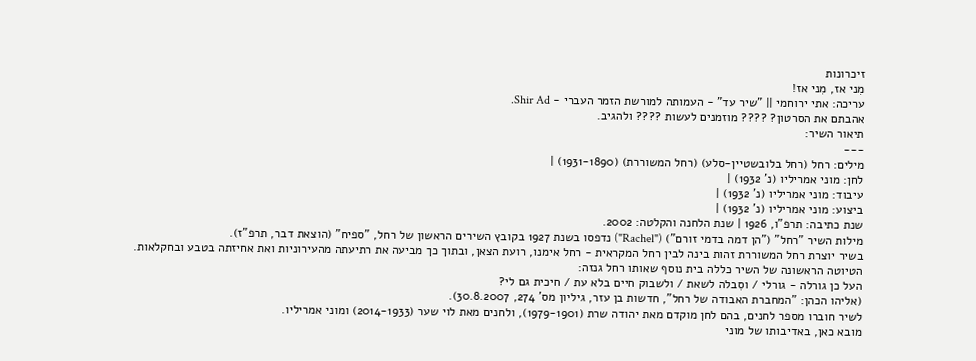זיכרונות
מִני אז, מִני אז!
עריכה: אתי ירוחמי || "שיר עד" - העמותה למורשת הזמר העברי - Shir Ad.
אהבתם את הסרטון? ???? מוזמנים לעשות ???? ולהגיב.
תיאור השיר:
---
מילים: רחל (רחל בלובשטיין-סלע) (רחל המשוררת) (1931-1890) |
לחן: מוני אמריליו (נ' 1932) |
עיבוד: מוני אמריליו (נ' 1932) |
ביצוע: מוני אמריליו (נ' 1932) |
שנת כתיבה: תרפ"ו, 1926 | שנת הלחנה והקלטה: 2002.
מילות השיר "רחל" ("הן דמה בדמי זורם") ("Rachel") נדפסו בשנת 1927 בקובץ השירים הראשון של רחל, "ספיח" (הוצאת דבר, תרפ"ז).
בשיר יוצרת רחל המשוררת זהות בינה לבין רחל המקראית - רחל אימנו, רועת הצאן, ובתוך כך מביעה את רתיעתה מהעירוניות ואת אחיזתה בטבע ובחקלאות.
הטיוטה הראשונה של השיר כללה בית נוסף שאותו רחל גנזה:
העל כן גורלה - גורלי / וסִבלה לשאת / ולשבוק חיים בלא עת / חיכית גם לי?
(אליהו הכהן: "המחברת האבודה של רחל", חדשות בן עזר, גיליון מס' 274, 30.8.2007).
לשיר חוברו מספר לחנים, בהם לחן מוקדם מאת יהודה שרת (1979-1901), ולחנים מאת לוי שער (2014-1933) ומוני אמריליו.
מובא כאן, באדיבותו של מוני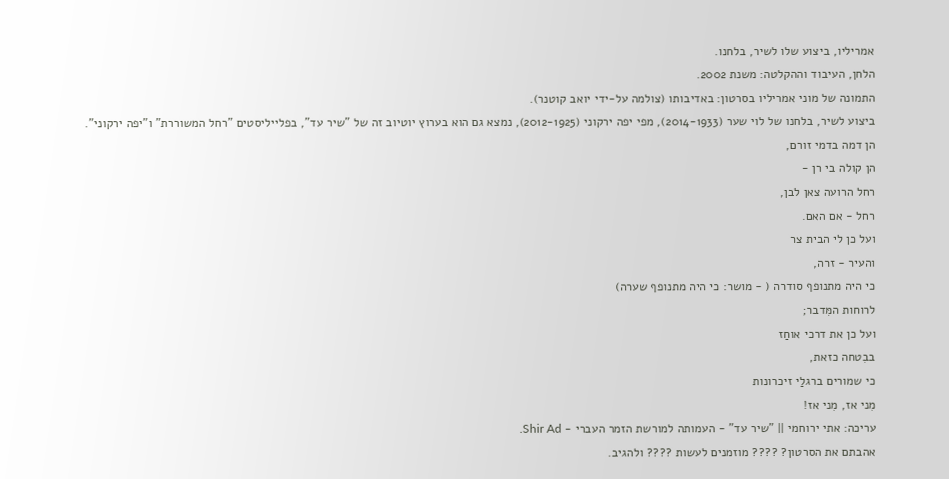אמריליו, ביצוע שלו לשיר, בלחנו.
הלחן, העיבוד וההקלטה: משנת 2002.
התמונה של מוני אמריליו בסרטון: באדיבותו (צולמה על-ידי יואב קוטנר).
ביצוע לשיר, בלחנו של לוי שער (2014-1933), מפי יפה ירקוני (2012-1925), נמצא גם הוא בערוץ יוטיוב זה של "שיר עד", בפלייליסטים "רחל המשוררת" ו"יפה ירקוני".
הן דמה בדמי זורם,
הן קולה בי רן -
רחל הרועה צאן לבן,
רחל - אם האם.
ועל כן לי הבית צר
והעיר - זרה,
כי היה מתנופף סודרה ( - מושר: כי היה מתנופף שערה)
לרוחות המִּדבר;
ועל כן את דרכי אוחַז
בבִטחה כזאת,
כי שמורים ברגלַי זיכרונות
מִני אז, מִני אז!
עריכה: אתי ירוחמי || "שיר עד" - העמותה למורשת הזמר העברי - Shir Ad.
אהבתם את הסרטון? ???? מוזמנים לעשות ???? ולהגיב.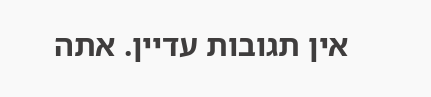אין תגובות עדיין. אתה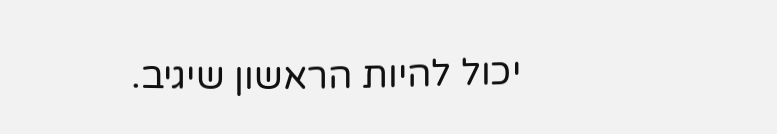יכול להיות הראשון שיגיב.